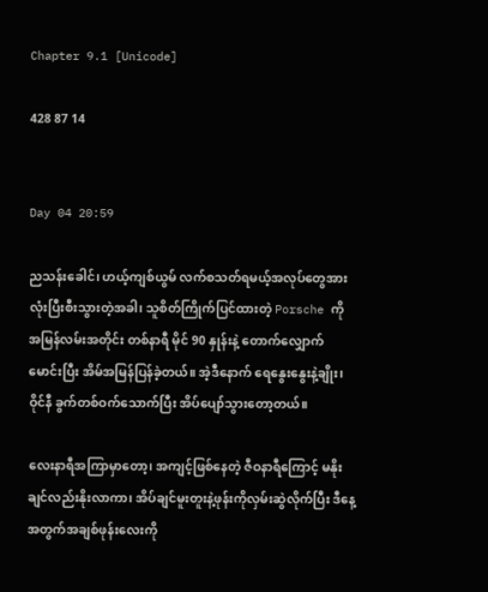Chapter 9.1 [Unicode]

428 87 14


Day 04 20:59

ညသန်းခေါင်၊ ဟယ့်ကျစ်ယွမ် လက်စသတ်ရမယ့်အလုပ်တွေအားလုံးပြီးစီးသွားတဲ့အခါ၊ သူစိတ်ကြိုက်ပြင်ထားတဲ့ Porsche ကို အမြန်လမ်းအတိုင်း တစ်နာရီ မိုင် 90 နှုန်းနဲ့ တောက်လျှောက်မောင်းပြီး အိမ်အမြန်ပြန်ခဲ့တယ်။ အဲ့ဒီနောက် ရေနွေးနွေးနဲ့ချိုး၊ ဝိုင်နီ ခွက်တစ်ဝက်သောက်ပြီး အိပ်ပျော်သွားတော့တယ်။

လေးနာရီအကြာမှာတော့၊ အကျင့်ဖြစ်နေတဲ့ ဇီဝနာရီကြောင့် မနိုးချင်လည်းနိုးလာကာ၊ အိပ်ချင်မူးတူးနဲ့ဖုန်းကိုလှမ်းဆွဲလိုက်ပြီး ဒီနေ့အတွက်အချစ်ဖုန်းလေးကို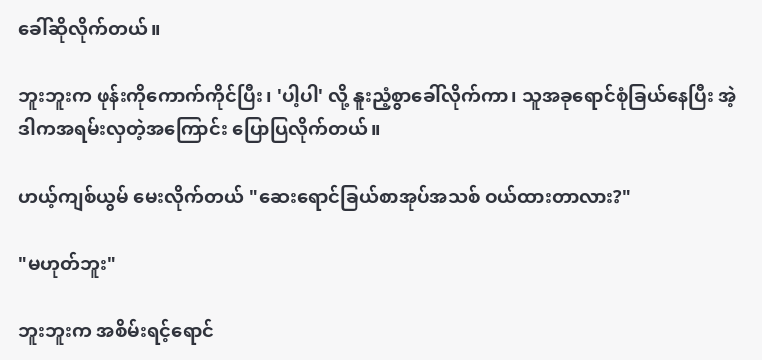ခေါ်ဆိုလိုက်တယ်။

ဘူးဘူးက ဖုန်းကိုကောက်ကိုင်ပြီး၊ 'ပါ့ပါ' လို့ နူးညံ့စွာခေါ်လိုက်ကာ၊ သူအခုရောင်စုံခြယ်နေပြီး အဲ့ဒါကအရမ်းလှတဲ့အကြောင်း ပြောပြလိုက်တယ်။

ဟယ့်ကျစ်ယွမ် မေးလိုက်တယ် "ဆေးရောင်ခြယ်စာအုပ်အသစ် ဝယ်ထားတာလား?"

"မဟုတ်ဘူး"

ဘူးဘူးက အစိမ်းရင့်ရောင်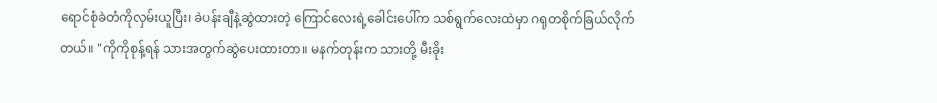ရောင်စုံခဲတံကိုလှမ်းယူပြီး၊ ခဲပန်းချီနဲ့ဆွဲထားတဲ့ ကြောင်လေးရဲ့ခေါင်းပေါ်က သစ်ရွက်လေးထဲမှာ ဂရုတစိုက်ခြယ်လိုက်တယ်။ "ကိုကိုစုန့်ရန် သားအတွက်ဆွဲပေးထားတာ။ မနက်တုန်းက သားတို့ မီးခိုး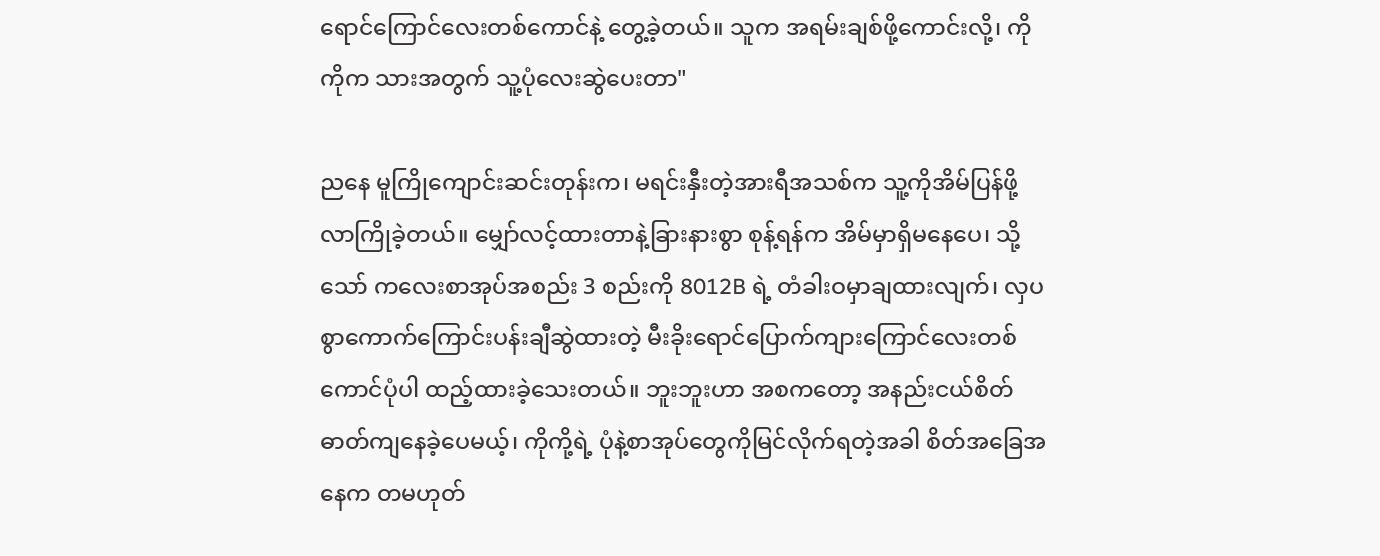ရောင်ကြောင်လေးတစ်ကောင်နဲ့ တွေ့ခဲ့တယ်။ သူက အရမ်းချစ်ဖို့ကောင်းလို့၊ ကိုကိုက သားအတွက် သူ့ပုံလေးဆွဲပေးတာ"

ညနေ မူကြိုကျောင်းဆင်းတုန်းက၊ မရင်းနှီးတဲ့အားရီအသစ်က သူ့ကိုအိမ်ပြန်ဖို့လာကြိုခဲ့တယ်။ မျှော်လင့်ထားတာနဲ့ခြားနားစွာ စုန့်ရန်က အိမ်မှာရှိမနေပေ၊ သို့သော် ကလေးစာအုပ်အစည်း 3 စည်းကို 8012B ရဲ့ တံခါးဝမှာချထားလျက်၊ လှပစွာကောက်ကြောင်းပန်းချီဆွဲထားတဲ့ မီးခိုးရောင်ပြောက်ကျားကြောင်လေးတစ်ကောင်ပုံပါ ထည့်ထားခဲ့သေးတယ်။ ဘူးဘူးဟာ အစကတော့ အနည်းငယ်စိတ်ဓာတ်ကျနေခဲ့ပေမယ့်၊ ကိုကို့ရဲ့ ပုံနဲ့စာအုပ်တွေကိုမြင်လိုက်ရတဲ့အခါ စိတ်အခြေအနေက တမဟုတ်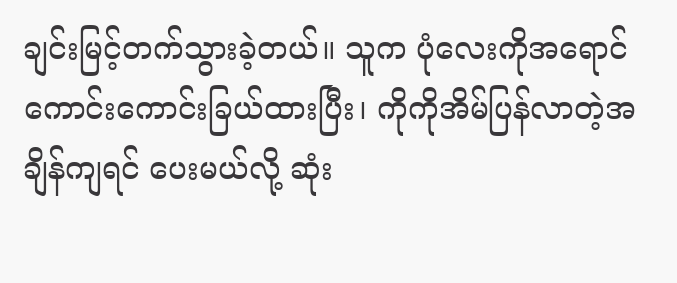ချင်းမြင့်တက်သွားခဲ့တယ်။ သူက ပုံလေးကိုအရောင်ကောင်းကောင်းခြယ်ထားပြီး၊ ကိုကိုအိမ်ပြန်လာတဲ့အချိန်ကျရင် ပေးမယ်လို့ ဆုံး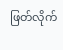ဖြတ်လိုက်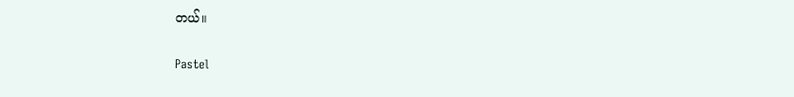တယ်။

Pastel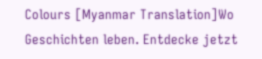Colours [Myanmar Translation]Wo Geschichten leben. Entdecke jetzt